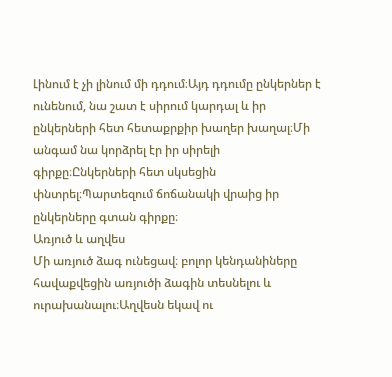Լինում է չի լինում մի դդում։Այդ դդումը ընկերներ է ունենում, նա շատ է սիրում կարդալ և իր ընկերների հետ հետաքրքիր խաղեր խաղալ։Մի անգամ նա կորձրել էր իր սիրելի գիրքը։Ընկերների հետ սկսեցին փնտրել։Պարտեզում ճոճանակի վրաից իր ընկերները գտան գիրքը։
Առյուծ և աղվես
Մի առյուծ ձագ ունեցավ։ բոլոր կենդանիները հավաքվեցին առյուծի ձագին տեսնելու և ուրախանալու։Աղվեսն եկավ ու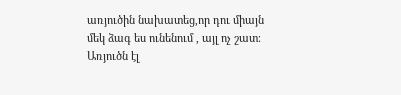առյուծին նախատեց,որ դու միայն մեկ ձագ ես ունենում , այլ ոչ շատ։ Առյուծն էլ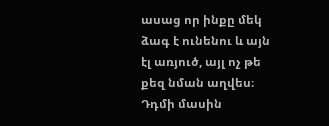ասաց որ ինքը մեկ ձագ է ունենու և այն էլ առյուծ, այլ ոչ թե քեզ նման աղվես։
Դդմի մասին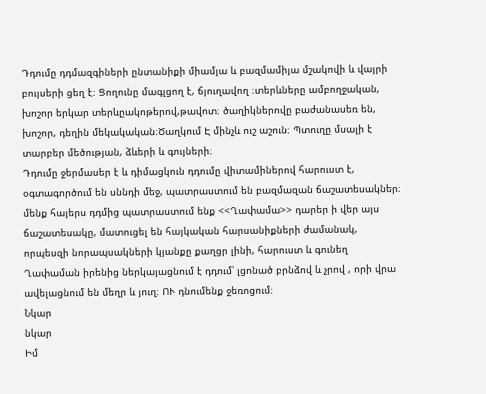Դդումը դդմազգիների ընտանիքի միամյա և բազմամիյա մշակովի և վայրի բույսերի ցեղ է։ Ցողունը մագլցող է, ճյուղավող ։տերևները ամբողջական, խոշոր երկար տերևըակոթերով,թավոտ։ ծաղիկներովը բաժանասեռ են, խոշոր, դեղին մեկակական։Ծաղկում Է մինչև ուշ աշուն։ Պտուղը մսալի է տարբեր մեծության, ձևերի և գույների։
Դդումը ջերմասեր է և դիմացկուն դդումը վիտամիներով հարուստ է, օգտագործում են սննդի մեջ, պատրաստում են բազմազան ճաշատեսակներ։ մենք հայերս դդմից պատրաստում ենք <<Ղափամա>> դարեր ի վեր այս ճաշատեսակը, մատուցել են հայկական հարսանիքների ժամանակ, որպեսզի նորապսակների կյանքը քաղցր լինի, հարուստ և գունեղ Ղափաման իրենից ներկայացնում է դդում՝ լցոնած բրնձով և չրով , որի վրա ավելացնում են մեղր և յուղ։ ՈՒ դնումենք ջեռոցում։
Նկար
նկար
Իմ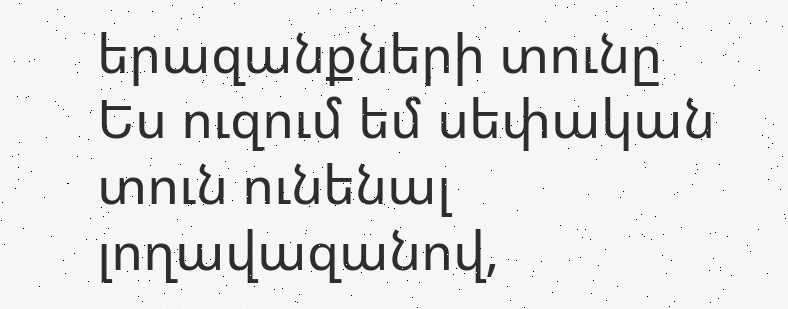երազանքների տունը
Ես ուզում եմ սեփական տուն ունենալ լողավազանով,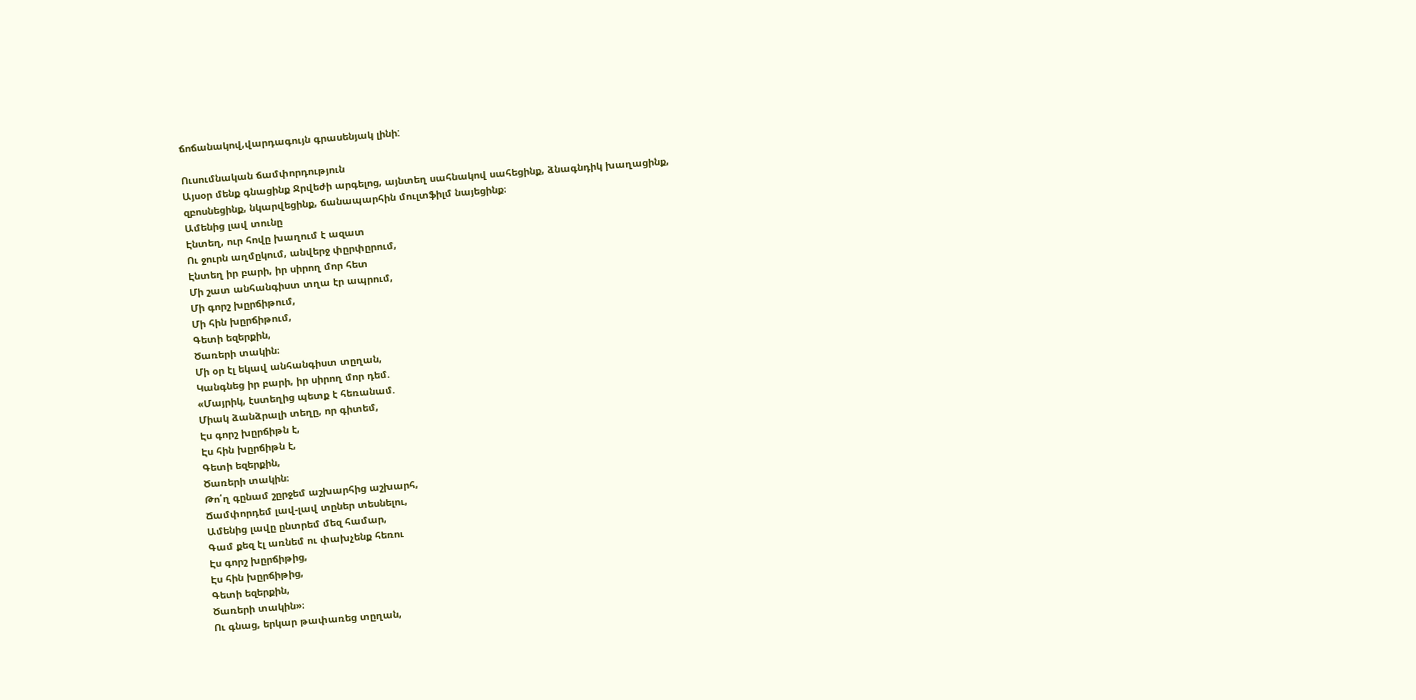ճոճանակով,վարդագույն գրասենյակ լինի:

Ուսումնական ճամփորդություն
Այսօր մենք գնացինք Ջրվեժի արգելոց, այնտեղ սահնակով սահեցինք, ձնագնդիկ խաղացինք, զբոսնեցինք, նկարվեցինք, ճանապարհին մուլտֆիլմ նայեցինք։
Ամենից լավ տունը
Էնտեղ, ուր հովը խաղում է ազատ
Ու ջուրն աղմըկում, անվերջ փըրփըրում,
Էնտեղ իր բարի, իր սիրող մոր հետ
Մի շատ անհանգիստ տղա էր ապրում,
Մի գորշ խըրճիթում,
Մի հին խըրճիթում,
Գետի եզերքին,
Ծառերի տակին։
Մի օր էլ եկավ անհանգիստ տըղան,
Կանգնեց իր բարի, իր սիրող մոր դեմ.
«Մայրիկ, էստեղից պետք է հեռանամ.
Միակ ձանձրալի տեղը, որ գիտեմ,
Էս գորշ խըրճիթն է,
Էս հին խըրճիթն է,
Գետի եզերքին,
Ծառերի տակին։
Թո՛ղ գընամ շըրջեմ աշխարհից աշխարհ,
Ճամփորդեմ լավ-լավ տըներ տեսնելու,
Ամենից լավը ընտրեմ մեզ համար,
Գամ քեզ էլ առնեմ ու փախչենք հեռու
Էս գորշ խըրճիթից,
Էս հին խըրճիթից,
Գետի եզերքին,
Ծառերի տակին»։
Ու գնաց, երկար թափառեց տըղան,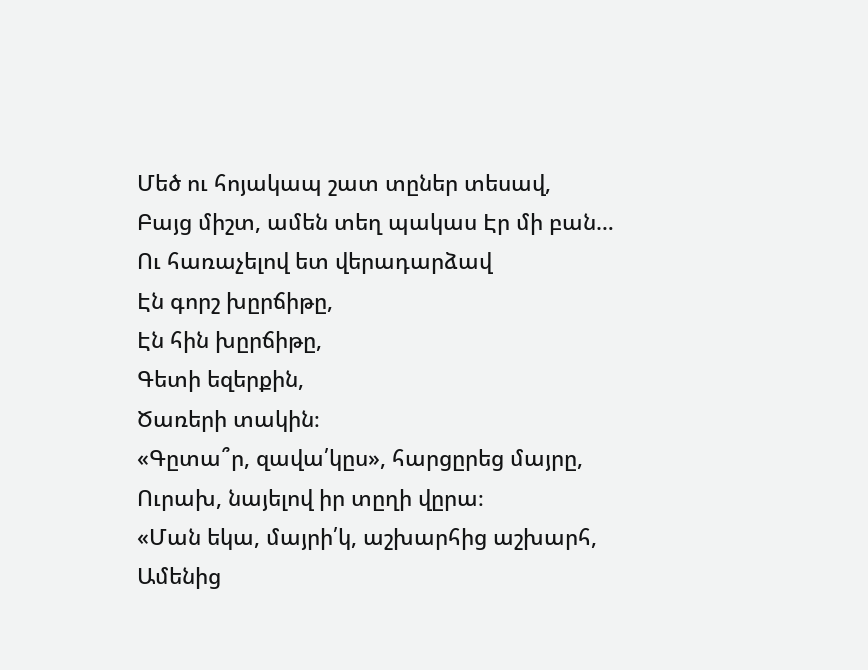Մեծ ու հոյակապ շատ տըներ տեսավ,
Բայց միշտ, ամեն տեղ պակաս Էր մի բան…
Ու հառաչելով ետ վերադարձավ
Էն գորշ խըրճիթը,
Էն հին խըրճիթը,
Գետի եզերքին,
Ծառերի տակին։
«Գըտա՞ր, զավա՛կըս», հարցըրեց մայրը,
Ուրախ, նայելով իր տըղի վըրա։
«Ման եկա, մայրի՛կ, աշխարհից աշխարհ,
Ամենից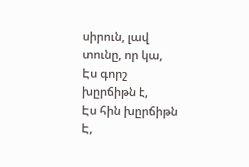սիրուն, լավ տունը, որ կա,
Էս գորշ խըրճիթն է,
Էս հին խըրճիթն Է,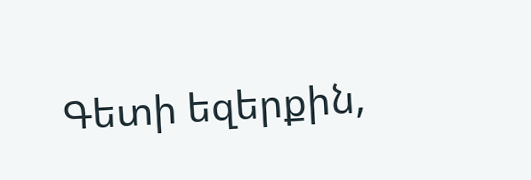Գետի եզերքին,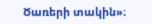Ծառերի տակին»։